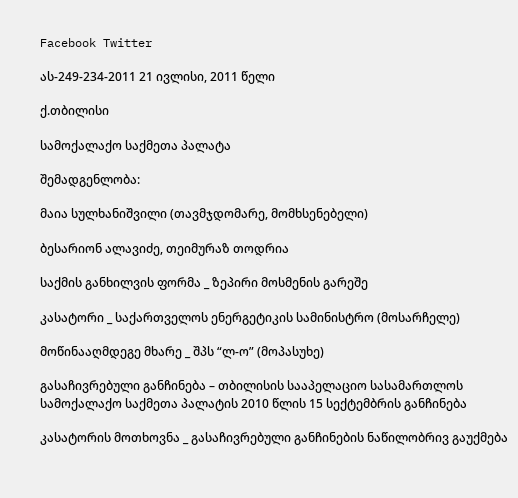Facebook Twitter

ას-249-234-2011 21 ივლისი, 2011 წელი

ქ.თბილისი

სამოქალაქო საქმეთა პალატა

შემადგენლობა:

მაია სულხანიშვილი (თავმჯდომარე, მომხსენებელი)

ბესარიონ ალავიძე, თეიმურაზ თოდრია

საქმის განხილვის ფორმა _ ზეპირი მოსმენის გარეშე

კასატორი _ საქართველოს ენერგეტიკის სამინისტრო (მოსარჩელე)

მოწინააღმდეგე მხარე _ შპს “ლ-ო” (მოპასუხე)

გასაჩივრებული განჩინება – თბილისის სააპელაციო სასამართლოს სამოქალაქო საქმეთა პალატის 2010 წლის 15 სექტემბრის განჩინება

კასატორის მოთხოვნა _ გასაჩივრებული განჩინების ნაწილობრივ გაუქმება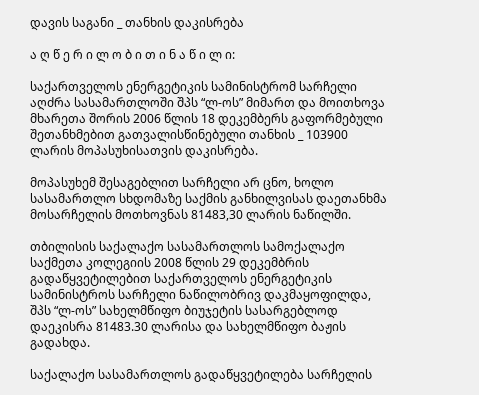დავის საგანი _ თანხის დაკისრება

ა ღ წ ე რ ი ლ ო ბ ი თ ი ნ ა წ ი ლ ი:

საქართველოს ენერგეტიკის სამინისტრომ სარჩელი აღძრა სასამართლოში შპს “ლ-ოს” მიმართ და მოითხოვა მხარეთა შორის 2006 წლის 18 დეკემბერს გაფორმებული შეთანხმებით გათვალისწინებული თანხის _ 103900 ლარის მოპასუხისათვის დაკისრება.

მოპასუხემ შესაგებლით სარჩელი არ ცნო, ხოლო სასამართლო სხდომაზე საქმის განხილვისას დაეთანხმა მოსარჩელის მოთხოვნას 81483,30 ლარის ნაწილში.

თბილისის საქალაქო სასამართლოს სამოქალაქო საქმეთა კოლეგიის 2008 წლის 29 დეკემბრის გადაწყვეტილებით საქართველოს ენერგეტიკის სამინისტროს სარჩელი ნაწილობრივ დაკმაყოფილდა, შპს “ლ-ოს” სახელმწიფო ბიუჯეტის სასარგებლოდ დაეკისრა 81483.30 ლარისა და სახელმწიფო ბაჟის გადახდა.

საქალაქო სასამართლოს გადაწყვეტილება სარჩელის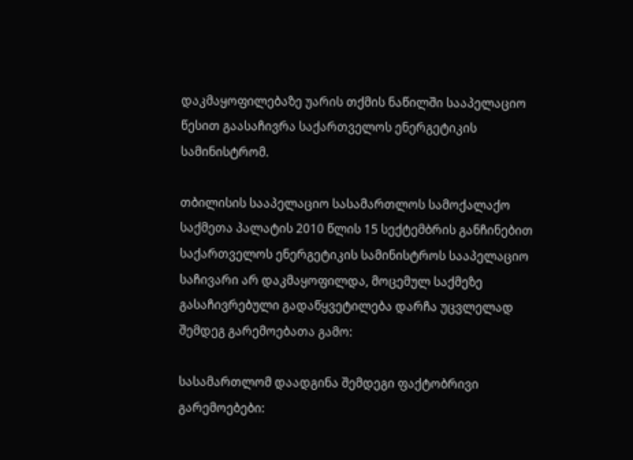დაკმაყოფილებაზე უარის თქმის ნაწილში სააპელაციო წესით გაასაჩივრა საქართველოს ენერგეტიკის სამინისტრომ.

თბილისის სააპელაციო სასამართლოს სამოქალაქო საქმეთა პალატის 2010 წლის 15 სექტემბრის განჩინებით საქართველოს ენერგეტიკის სამინისტროს სააპელაციო საჩივარი არ დაკმაყოფილდა, მოცემულ საქმეზე გასაჩივრებული გადაწყვეტილება დარჩა უცვლელად შემდეგ გარემოებათა გამო:

სასამართლომ დაადგინა შემდეგი ფაქტობრივი გარემოებები: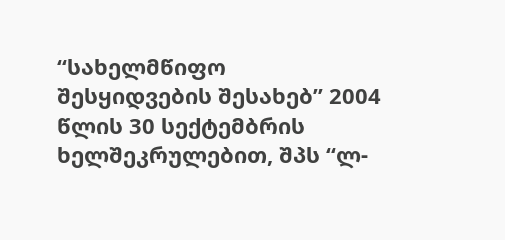“სახელმწიფო შესყიდვების შესახებ” 2004 წლის 30 სექტემბრის ხელშეკრულებით, შპს “ლ-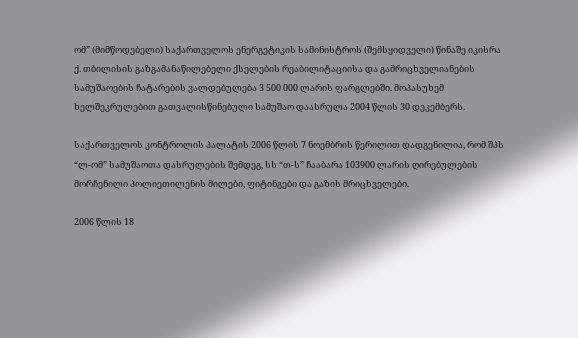ომ” (მიმწოდებელი) საქართველოს ენერგეტიკის სამინისტროს (შემსყიდველი) წინაშე იკისრა ქ. თბილისის გაზგამანაწილებელი ქსელების რეაბილიტაციისა და გამრიცხველიანების სამუშაოების ჩატარების ვალდებულება 3 500 000 ლარის ფარგლებში. მოპასუხემ ხელშეკრულებით გათვალისწინებული სამუშაო დაასრულა 2004 წლის 30 დეკემბერს.

საქართველოს კონტროლის პალატის 2006 წლის 7 ნოემბრის წერილით დადგენილია, რომ შპს “ლ-ომ” სამუშაოთა დასრულების შემდეგ, სს “თ-ს” ჩააბარა 103900 ლარის ღირებულების მორჩენილი პოლიეთილენის მილები, ფიტინგები და გაზის მრიცხველები.

2006 წლის 18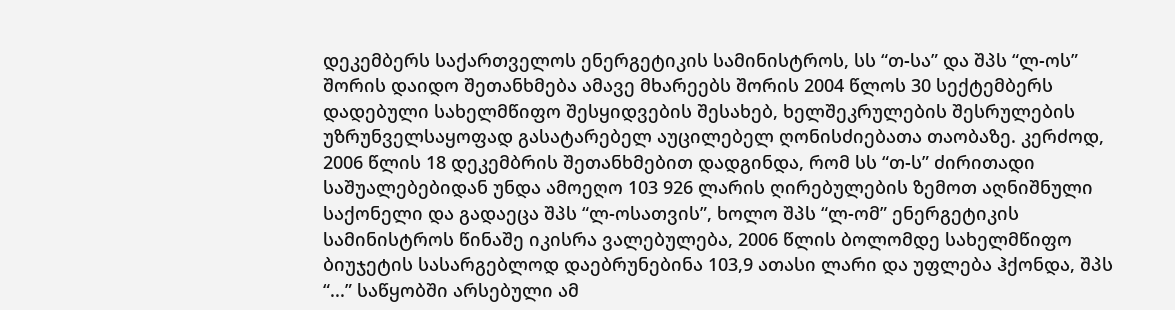დეკემბერს საქართველოს ენერგეტიკის სამინისტროს, სს “თ-სა” და შპს “ლ-ოს” შორის დაიდო შეთანხმება ამავე მხარეებს შორის 2004 წლოს 30 სექტემბერს დადებული სახელმწიფო შესყიდვების შესახებ, ხელშეკრულების შესრულების უზრუნველსაყოფად გასატარებელ აუცილებელ ღონისძიებათა თაობაზე. კერძოდ, 2006 წლის 18 დეკემბრის შეთანხმებით დადგინდა, რომ სს “თ-ს” ძირითადი საშუალებებიდან უნდა ამოეღო 103 926 ლარის ღირებულების ზემოთ აღნიშნული საქონელი და გადაეცა შპს “ლ-ოსათვის”, ხოლო შპს “ლ-ომ” ენერგეტიკის სამინისტროს წინაშე იკისრა ვალებულება, 2006 წლის ბოლომდე სახელმწიფო ბიუჯეტის სასარგებლოდ დაებრუნებინა 103,9 ათასი ლარი და უფლება ჰქონდა, შპს “...” საწყობში არსებული ამ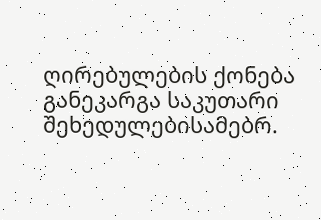ღირებულების ქონება განეკარგა საკუთარი შეხედულებისამებრ.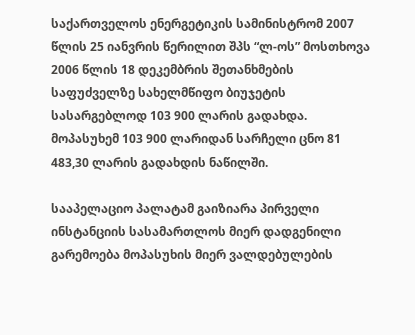საქართველოს ენერგეტიკის სამინისტრომ 2007 წლის 25 იანვრის წერილით შპს “ლ-ოს” მოსთხოვა 2006 წლის 18 დეკემბრის შეთანხმების საფუძველზე სახელმწიფო ბიუჯეტის სასარგებლოდ 103 900 ლარის გადახდა. მოპასუხემ 103 900 ლარიდან სარჩელი ცნო 81 483,30 ლარის გადახდის ნაწილში.

სააპელაციო პალატამ გაიზიარა პირველი ინსტანციის სასამართლოს მიერ დადგენილი გარემოება მოპასუხის მიერ ვალდებულების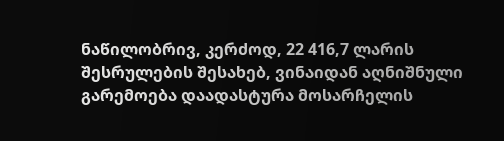ნაწილობრივ, კერძოდ, 22 416,7 ლარის შესრულების შესახებ, ვინაიდან აღნიშნული გარემოება დაადასტურა მოსარჩელის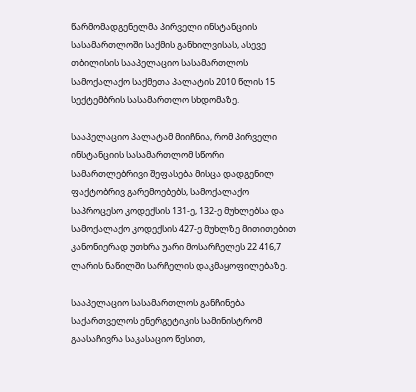წარმომადგენელმა პირველი ინსტანციის სასამართლოში საქმის განხილვისას, ასევე თბილისის სააპელაციო სასამართლოს სამოქალაქო საქმეთა პალატის 2010 წლის 15 სექტემბრის სასამართლო სხდომაზე.

სააპელაციო პალატამ მიიჩნია, რომ პირველი ინსტანციის სასამართლომ სწორი სამართლებრივი შეფასება მისცა დადგენილ ფაქტობრივ გარემოებებს, სამოქალაქო საპროცესო კოდექსის 131-ე, 132-ე მუხლებსა და სამოქალაქო კოდექსის 427-ე მუხლზე მითითებით კანონიერად უთხრა უარი მოსარჩელეს 22 416,7 ლარის ნაწილში სარჩელის დაკმაყოფილებაზე.

სააპელაციო სასამართლოს განჩინება საქართველოს ენერგეტიკის სამინისტრომ გაასაჩივრა საკასაციო წესით,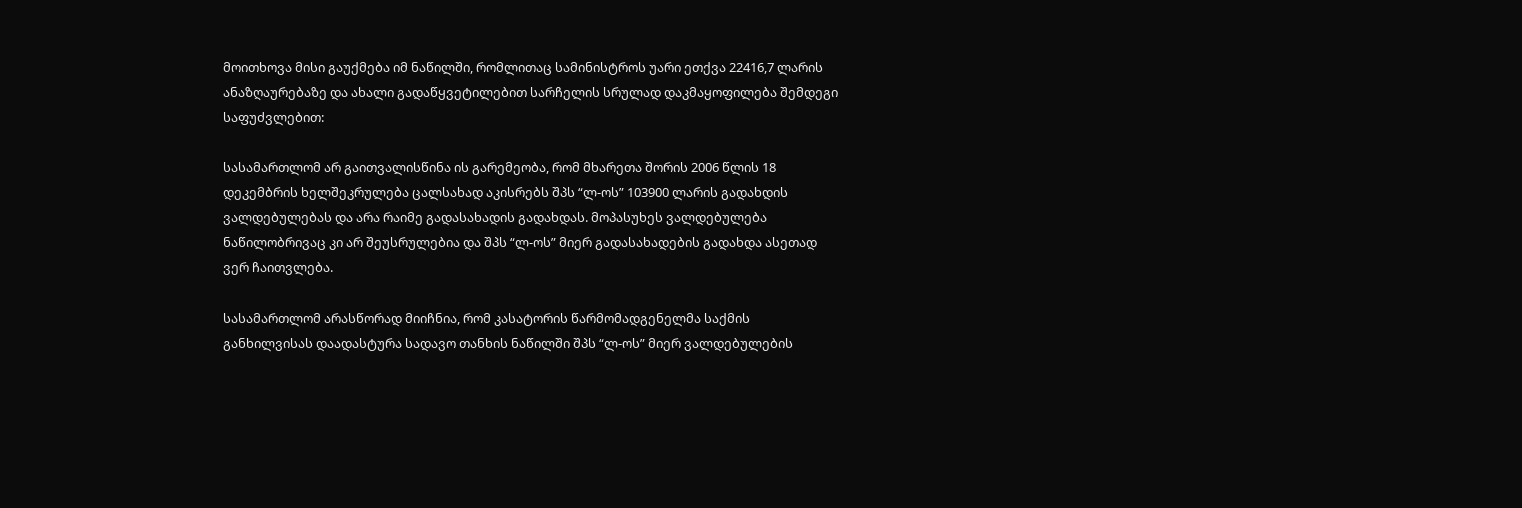მოითხოვა მისი გაუქმება იმ ნაწილში, რომლითაც სამინისტროს უარი ეთქვა 22416,7 ლარის ანაზღაურებაზე და ახალი გადაწყვეტილებით სარჩელის სრულად დაკმაყოფილება შემდეგი საფუძვლებით:

სასამართლომ არ გაითვალისწინა ის გარემეობა, რომ მხარეთა შორის 2006 წლის 18 დეკემბრის ხელშეკრულება ცალსახად აკისრებს შპს “ლ-ოს” 103900 ლარის გადახდის ვალდებულებას და არა რაიმე გადასახადის გადახდას. მოპასუხეს ვალდებულება ნაწილობრივაც კი არ შეუსრულებია და შპს “ლ-ოს” მიერ გადასახადების გადახდა ასეთად ვერ ჩაითვლება.

სასამართლომ არასწორად მიიჩნია, რომ კასატორის წარმომადგენელმა საქმის განხილვისას დაადასტურა სადავო თანხის ნაწილში შპს “ლ-ოს” მიერ ვალდებულების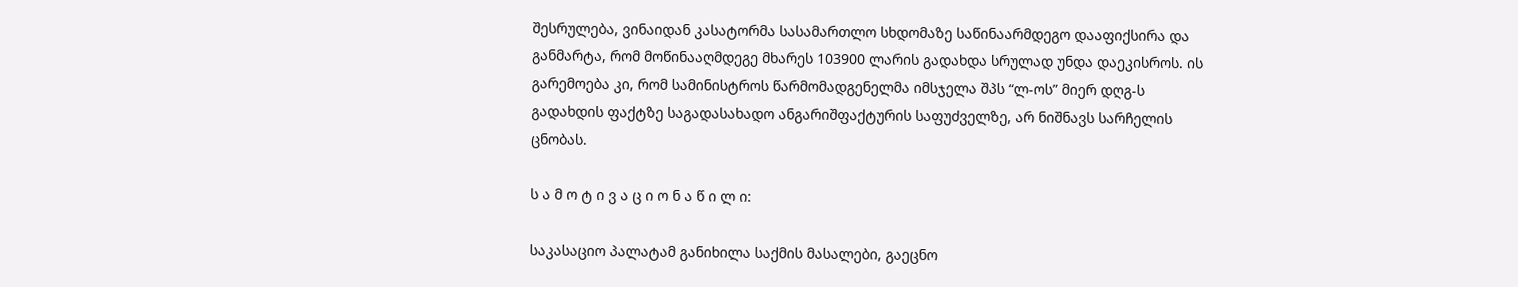შესრულება, ვინაიდან კასატორმა სასამართლო სხდომაზე საწინაარმდეგო დააფიქსირა და განმარტა, რომ მოწინააღმდეგე მხარეს 103900 ლარის გადახდა სრულად უნდა დაეკისროს. ის გარემოება კი, რომ სამინისტროს წარმომადგენელმა იმსჯელა შპს “ლ-ოს” მიერ დღგ-ს გადახდის ფაქტზე საგადასახადო ანგარიშფაქტურის საფუძველზე, არ ნიშნავს სარჩელის ცნობას.

ს ა მ ო ტ ი ვ ა ც ი ო ნ ა წ ი ლ ი:

საკასაციო პალატამ განიხილა საქმის მასალები, გაეცნო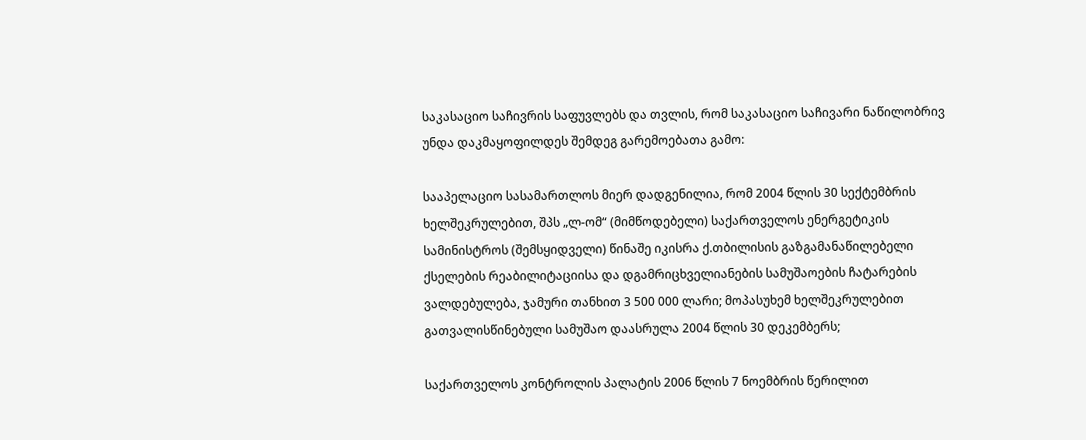საკასაციო საჩივრის საფუვლებს და თვლის, რომ საკასაციო საჩივარი ნაწილობრივ უნდა დაკმაყოფილდეს შემდეგ გარემოებათა გამო:

სააპელაციო სასამართლოს მიერ დადგენილია, რომ 2004 წლის 30 სექტემბრის ხელშეკრულებით, შპს „ლ-ომ“ (მიმწოდებელი) საქართველოს ენერგეტიკის სამინისტროს (შემსყიდველი) წინაშე იკისრა ქ.თბილისის გაზგამანაწილებელი ქსელების რეაბილიტაციისა და დგამრიცხველიანების სამუშაოების ჩატარების ვალდებულება, ჯამური თანხით 3 500 000 ლარი; მოპასუხემ ხელშეკრულებით გათვალისწინებული სამუშაო დაასრულა 2004 წლის 30 დეკემბერს;

საქართველოს კონტროლის პალატის 2006 წლის 7 ნოემბრის წერილით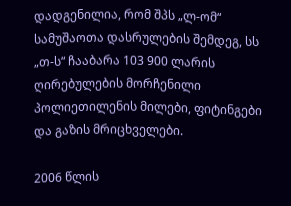დადგენილია, რომ შპს „ლ-ომ“ სამუშაოთა დასრულების შემდეგ, სს „თ-ს“ ჩააბარა 103 900 ლარის ღირებულების მორჩენილი პოლიეთილენის მილები, ფიტინგები და გაზის მრიცხველები.

2006 წლის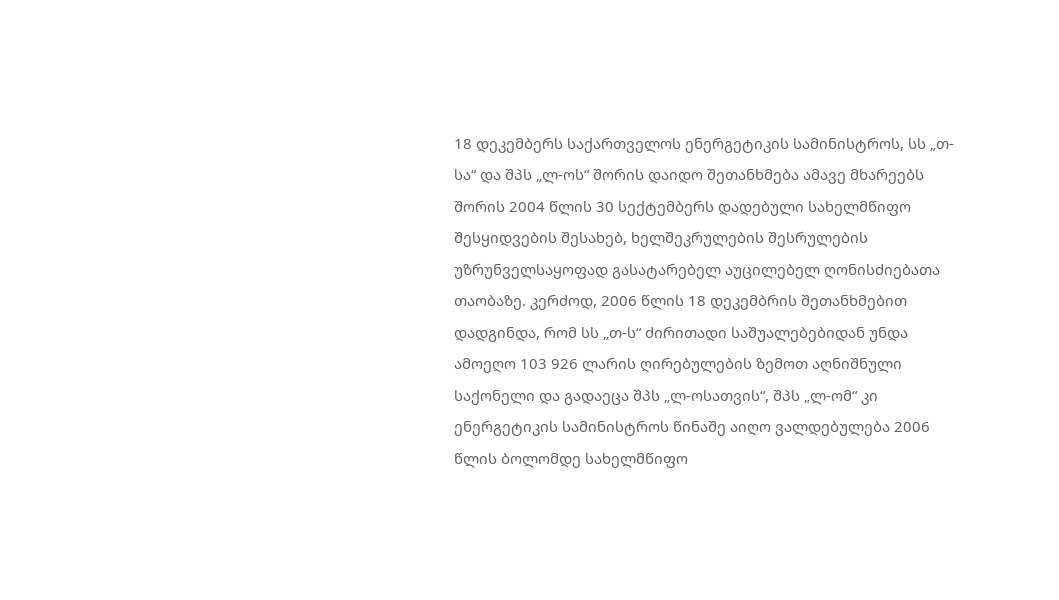18 დეკემბერს საქართველოს ენერგეტიკის სამინისტროს, სს „თ-სა“ და შპს „ლ-ოს“ შორის დაიდო შეთანხმება ამავე მხარეებს შორის 2004 წლის 30 სექტემბერს დადებული სახელმწიფო შესყიდვების შესახებ, ხელშეკრულების შესრულების უზრუნველსაყოფად გასატარებელ აუცილებელ ღონისძიებათა თაობაზე. კერძოდ, 2006 წლის 18 დეკემბრის შეთანხმებით დადგინდა, რომ სს „თ-ს“ ძირითადი საშუალებებიდან უნდა ამოეღო 103 926 ლარის ღირებულების ზემოთ აღნიშნული საქონელი და გადაეცა შპს „ლ-ოსათვის“, შპს „ლ-ომ“ კი ენერგეტიკის სამინისტროს წინაშე აიღო ვალდებულება 2006 წლის ბოლომდე სახელმწიფო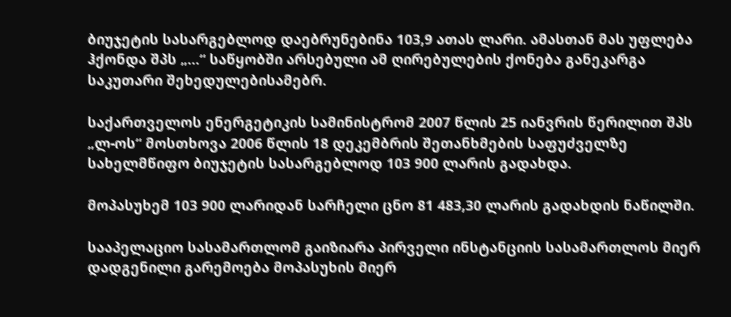ბიუჯეტის სასარგებლოდ დაებრუნებინა 103,9 ათას ლარი. ამასთან მას უფლება ჰქონდა შპს „...“ საწყობში არსებული ამ ღირებულების ქონება განეკარგა საკუთარი შეხედულებისამებრ.

საქართველოს ენერგეტიკის სამინისტრომ 2007 წლის 25 იანვრის წერილით შპს „ლ-ოს“ მოსთხოვა 2006 წლის 18 დეკემბრის შეთანხმების საფუძველზე სახელმწიფო ბიუჯეტის სასარგებლოდ 103 900 ლარის გადახდა.

მოპასუხემ 103 900 ლარიდან სარჩელი ცნო 81 483,30 ლარის გადახდის ნაწილში.

სააპელაციო სასამართლომ გაიზიარა პირველი ინსტანციის სასამართლოს მიერ დადგენილი გარემოება მოპასუხის მიერ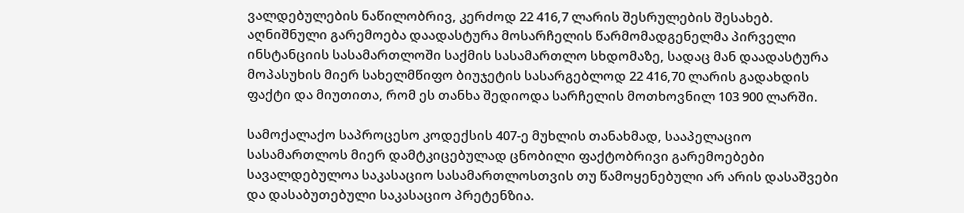ვალდებულების ნაწილობრივ, კერძოდ 22 416,7 ლარის შესრულების შესახებ. აღნიშნული გარემოება დაადასტურა მოსარჩელის წარმომადგენელმა პირველი ინსტანციის სასამართლოში საქმის სასამართლო სხდომაზე, სადაც მან დაადასტურა მოპასუხის მიერ სახელმწიფო ბიუჯეტის სასარგებლოდ 22 416,70 ლარის გადახდის ფაქტი და მიუთითა, რომ ეს თანხა შედიოდა სარჩელის მოთხოვნილ 103 900 ლარში.

სამოქალაქო საპროცესო კოდექსის 407-ე მუხლის თანახმად, სააპელაციო სასამართლოს მიერ დამტკიცებულად ცნობილი ფაქტობრივი გარემოებები სავალდებულოა საკასაციო სასამართლოსთვის თუ წამოყენებული არ არის დასაშვები და დასაბუთებული საკასაციო პრეტენზია.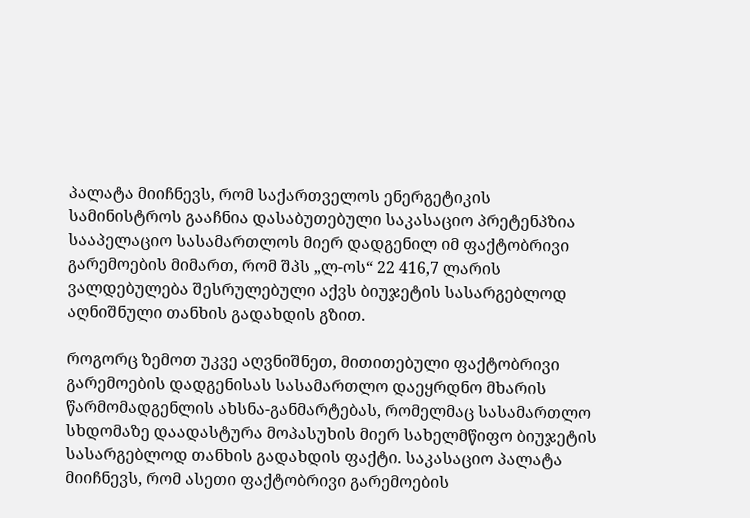პალატა მიიჩნევს, რომ საქართველოს ენერგეტიკის სამინისტროს გააჩნია დასაბუთებული საკასაციო პრეტენპზია სააპელაციო სასამართლოს მიერ დადგენილ იმ ფაქტობრივი გარემოების მიმართ, რომ შპს „ლ-ოს“ 22 416,7 ლარის ვალდებულება შესრულებული აქვს ბიუჯეტის სასარგებლოდ აღნიშნული თანხის გადახდის გზით.

როგორც ზემოთ უკვე აღვნიშნეთ, მითითებული ფაქტობრივი გარემოების დადგენისას სასამართლო დაეყრდნო მხარის წარმომადგენლის ახსნა-განმარტებას, რომელმაც სასამართლო სხდომაზე დაადასტურა მოპასუხის მიერ სახელმწიფო ბიუჯეტის სასარგებლოდ თანხის გადახდის ფაქტი. საკასაციო პალატა მიიჩნევს, რომ ასეთი ფაქტობრივი გარემოების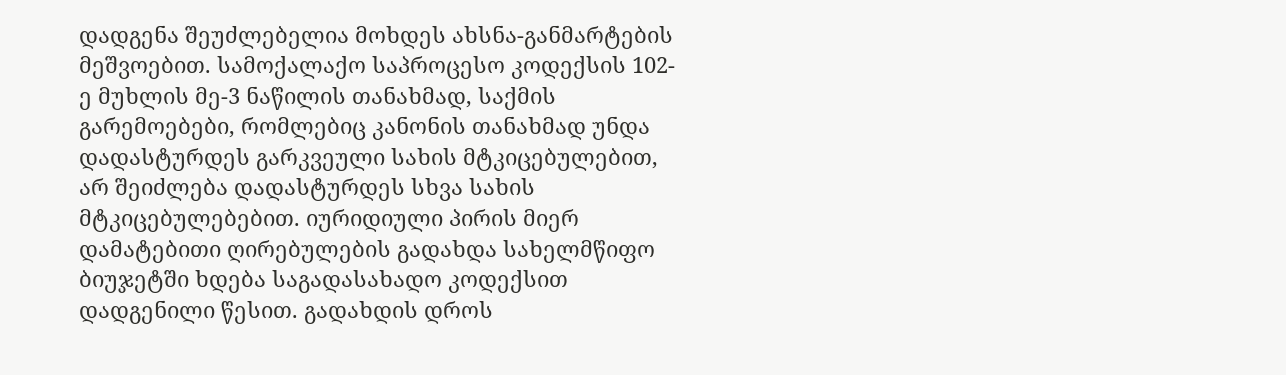დადგენა შეუძლებელია მოხდეს ახსნა-განმარტების მეშვოებით. სამოქალაქო საპროცესო კოდექსის 102-ე მუხლის მე-3 ნაწილის თანახმად, საქმის გარემოებები, რომლებიც კანონის თანახმად უნდა დადასტურდეს გარკვეული სახის მტკიცებულებით, არ შეიძლება დადასტურდეს სხვა სახის მტკიცებულებებით. იურიდიული პირის მიერ დამატებითი ღირებულების გადახდა სახელმწიფო ბიუჯეტში ხდება საგადასახადო კოდექსით დადგენილი წესით. გადახდის დროს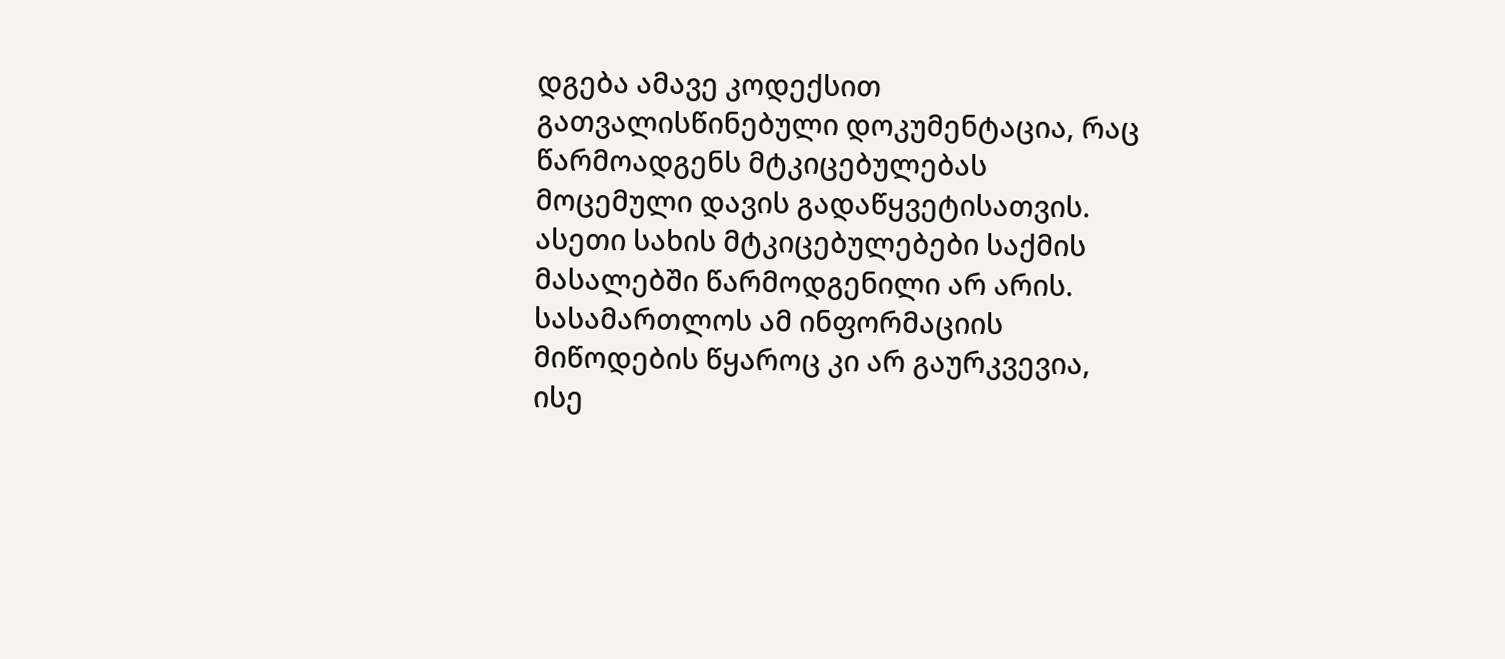დგება ამავე კოდექსით გათვალისწინებული დოკუმენტაცია, რაც წარმოადგენს მტკიცებულებას მოცემული დავის გადაწყვეტისათვის. ასეთი სახის მტკიცებულებები საქმის მასალებში წარმოდგენილი არ არის. სასამართლოს ამ ინფორმაციის მიწოდების წყაროც კი არ გაურკვევია, ისე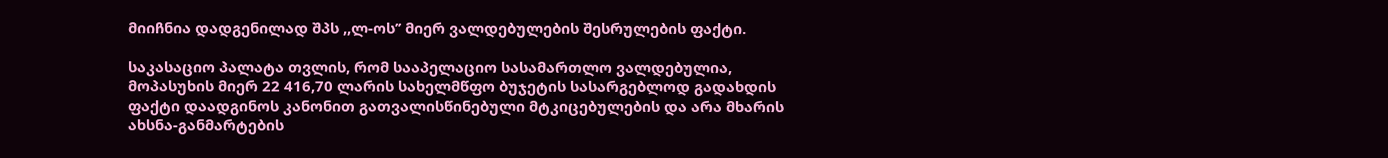მიიჩნია დადგენილად შპს ,,ლ-ოს’’ მიერ ვალდებულების შესრულების ფაქტი.

საკასაციო პალატა თვლის, რომ სააპელაციო სასამართლო ვალდებულია, მოპასუხის მიერ 22 416,70 ლარის სახელმწფო ბუჯეტის სასარგებლოდ გადახდის ფაქტი დაადგინოს კანონით გათვალისწინებული მტკიცებულების და არა მხარის ახსნა-განმარტების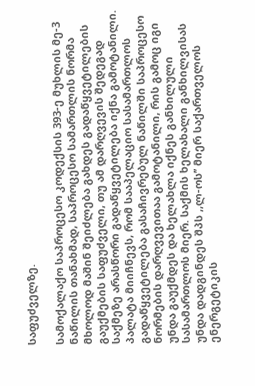საფუძველზე.

სამოქალაქო საპროცესო კოდექსის 393-ე მუხლის მე-3 ნაწილის თანახმად, საპროცესო სამართლის ნორმა მხოლოდ მაშინ შეიძლება გახდეს გადაწყვეტილების გაუქმების საფუძველი, თუ ამ დარღვევის შედეგად საქმეზე არასწორი გადაწყვეტილება იქნა გამოტანილი. პალატა მიიჩნევს, რომ სააპელაციო სასამართლოს გადაწყვეტილება გასაჩივრებულ ნაწილში საპროცესო ნორმების დარღვევითაა გამოტანილი, რის გამოც იგი უნდა გაუქმდეს და ხელახლა იქნეს განხილული სასამართლოს მიერ. საქმის ხელახალი განხილვისას უნდა დადგინდეს შპს ,,ლ-ოს’’ მიერ საქართველოს ენერგეტიკის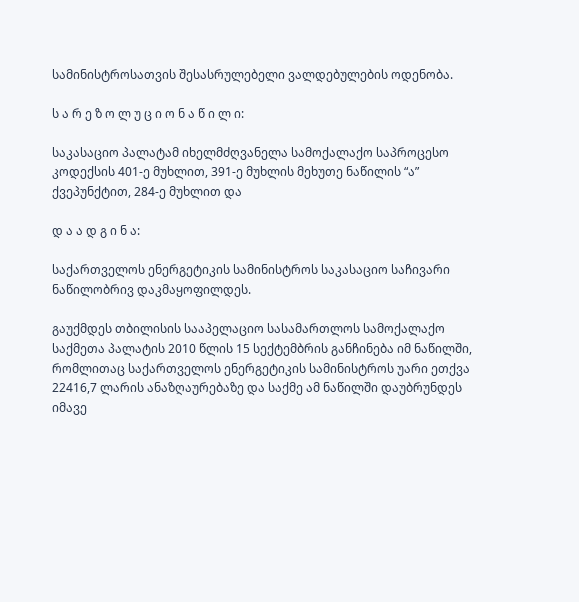სამინისტროსათვის შესასრულებელი ვალდებულების ოდენობა.

ს ა რ ე ზ ო ლ უ ც ი ო ნ ა წ ი ლ ი:

საკასაციო პალატამ იხელმძღვანელა სამოქალაქო საპროცესო კოდექსის 401-ე მუხლით, 391-ე მუხლის მეხუთე ნაწილის “ა” ქვეპუნქტით, 284-ე მუხლით და

დ ა ა დ გ ი ნ ა:

საქართველოს ენერგეტიკის სამინისტროს საკასაციო საჩივარი ნაწილობრივ დაკმაყოფილდეს.

გაუქმდეს თბილისის სააპელაციო სასამართლოს სამოქალაქო საქმეთა პალატის 2010 წლის 15 სექტემბრის განჩინება იმ ნაწილში, რომლითაც საქართველოს ენერგეტიკის სამინისტროს უარი ეთქვა 22416,7 ლარის ანაზღაურებაზე და საქმე ამ ნაწილში დაუბრუნდეს იმავე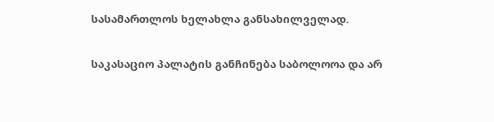სასამართლოს ხელახლა განსახილველად.

საკასაციო პალატის განჩინება საბოლოოა და არ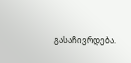გასაჩივრდება.